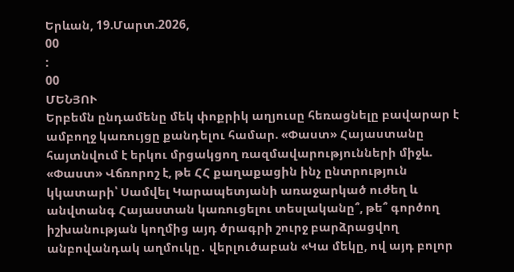Երևան, 19.Մարտ.2026,
00
:
00
ՄԵՆՅՈՒ
Երբեմն ընդամենը մեկ փոքրիկ աղյուսը հեռացնելը բավարար է ամբողջ կառույցը քանդելու համար. «Փաստ» Հայաստանը հայտնվում է երկու մրցակցող ռազմավարությունների միջև. «Փաստ» Վճռորոշ է, թե ՀՀ քաղաքացին ինչ ընտրություն կկատարի՝ Սամվել Կարապետյանի առաջարկած ուժեղ և անվտանգ Հայաստան կառուցելու տեսլականը՞, թե՞ գործող իշխանության կողմից այդ ծրագրի շուրջ բարձրացվող անբովանդակ աղմուկը․ վերլուծաբան «Կա մեկը, ով այդ բոլոր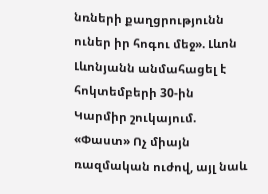նռների քաղցրությունն ուներ իր հոգու մեջ». Լևոն Լևոնյանն անմահացել է հոկտեմբերի 30-ին Կարմիր շուկայում. «Փաստ» Ոչ միայն ռազմական ուժով, այլ նաև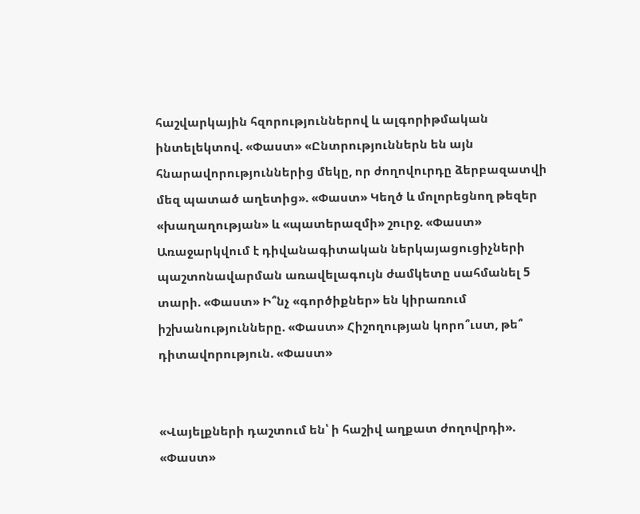հաշվարկային հզորություններով և ալգորիթմական ինտելեկտով. «Փաստ» «Ընտրություններն են այն հնարավորություններից մեկը, որ ժողովուրդը ձերբազատվի մեզ պատած աղետից». «Փաստ» Կեղծ և մոլորեցնող թեզեր «խաղաղության» և «պատերազմի» շուրջ. «Փաստ» Առաջարկվում է դիվանագիտական ներկայացուցիչների պաշտոնավարման առավելագույն ժամկետը սահմանել 5 տարի. «Փաստ» Ի՞նչ «գործիքներ» են կիրառում իշխանությունները. «Փաստ» Հիշողության կորո՞ւստ, թե՞ դիտավորություն. «Փաստ»


«Վայելքների դաշտում են՝ ի հաշիվ աղքատ ժողովրդի». «Փաստ»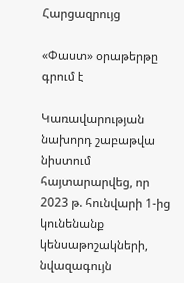Հարցազրույց

«Փաստ» օրաթերթը գրում է

Կառավարության նախորդ շաբաթվա նիստում հայտարարվեց, որ 2023 թ. հունվարի 1-ից կունենանք կենսաթոշակների, նվազագույն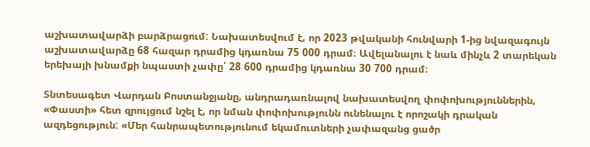աշխատավարձի բարձրացում: Նախատեսվում է, որ 2023 թվականի հունվարի 1-ից նվազագույն աշխատավարձը 68 հազար դրամից կդառնա 75 000 դրամ։ Ավելանալու է նաև մինչև 2 տարեկան երեխայի խնամքի նպաստի չափը՝ 28 600 դրամից կդառնա 30 700 դրամ։

Տնտեսագետ Վարդան Բոստանջյանը, անդրադառնալով նախատեսվող փոփոխություններին, «Փաստի» հետ զրույցում նշել է, որ նման փոփոխությունն ունենալու է որոշակի դրական ազդեցություն: «Մեր հանրապետությունում եկամուտների չափազանց ցածր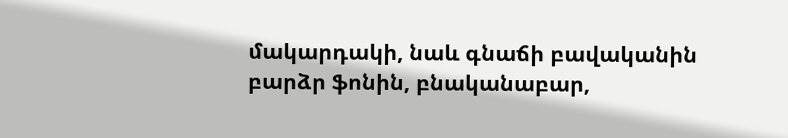մակարդակի, նաև գնաճի բավականին բարձր ֆոնին, բնականաբար,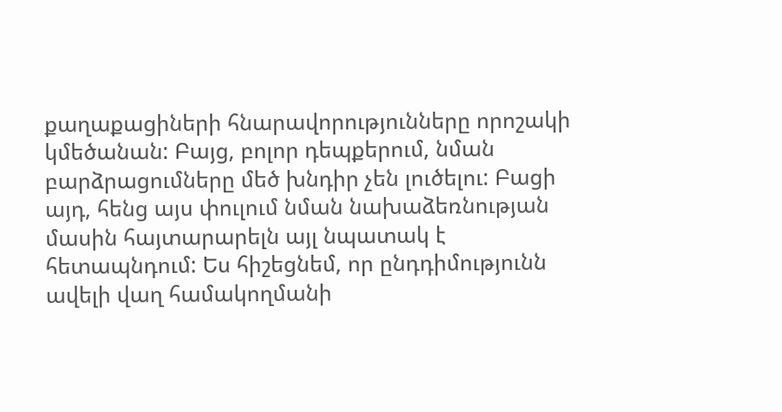քաղաքացիների հնարավորությունները որոշակի կմեծանան: Բայց, բոլոր դեպքերում, նման բարձրացումները մեծ խնդիր չեն լուծելու: Բացի այդ, հենց այս փուլում նման նախաձեռնության մասին հայտարարելն այլ նպատակ է հետապնդում: Ես հիշեցնեմ, որ ընդդիմությունն ավելի վաղ համակողմանի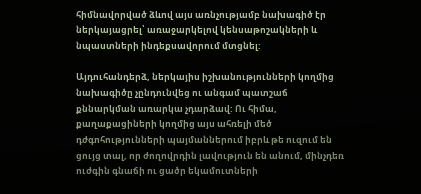հիմնավորված ձևով այս առնչությամբ նախագիծ էր ներկայացրել՝ առաջարկելով կենսաթոշակների և նպաստների ինդեքսավորում մտցնել:

Այդուհանդերձ, ներկայիս իշխանությունների կողմից նախագիծը չընդունվեց ու անգամ պատշաճ քննարկման առարկա չդարձավ: Ու հիմա, քաղաքացիների կողմից այս ահռելի մեծ դժգոհությունների պայմաններում իբրև թե ուզում են ցույց տալ, որ ժողովրդին լավություն են անում, մինչդեռ ուժգին գնաճի ու ցածր եկամուտների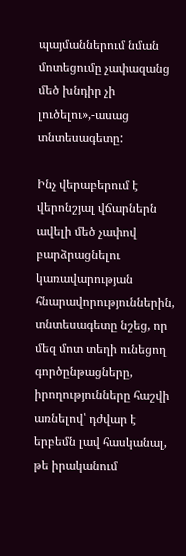պայմաններում նման մոտեցումը չափազանց մեծ խնդիր չի լուծելու»,-ասաց տնտեսագետը:

Ինչ վերաբերում է վերոնշյալ վճարներն ավելի մեծ չափով բարձրացնելու կառավարության հնարավորություններին, տնտեսագետը նշեց, որ մեզ մոտ տեղի ունեցող գործընթացները, իրողությունները հաշվի առնելով՝ դժվար է երբեմն լավ հասկանալ, թե իրականում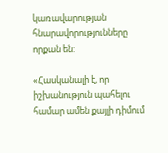կառավարության հնարավորությունները որքան են:

«Հասկանալի է, որ իշխանություն պահելու համար ամեն քայլի դիմում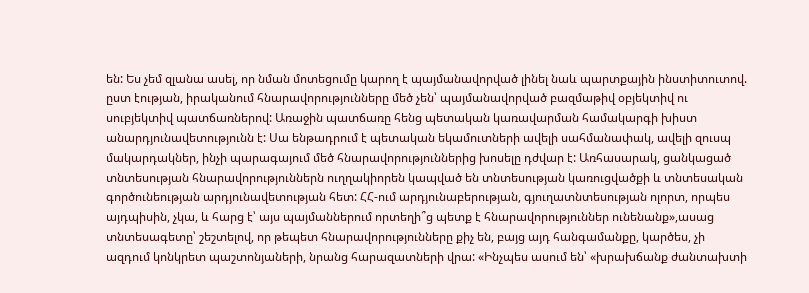են: Ես չեմ զլանա ասել, որ նման մոտեցումը կարող է պայմանավորված լինել նաև պարտքային ինստիտուտով. ըստ էության, իրականում հնարավորությունները մեծ չեն՝ պայմանավորված բազմաթիվ օբյեկտիվ ու սուբյեկտիվ պատճառներով: Առաջին պատճառը հենց պետական կառավարման համակարգի խիստ անարդյունավետությունն է: Սա ենթադրում է պետական եկամուտների ավելի սահմանափակ, ավելի զուսպ մակարդակներ, ինչի պարագայում մեծ հնարավորություններից խոսելը դժվար է: Առհասարակ, ցանկացած տնտեսության հնարավորություններն ուղղակիորեն կապված են տնտեսության կառուցվածքի և տնտեսական գործունեության արդյունավետության հետ: ՀՀ-ում արդյունաբերության, գյուղատնտեսության ոլորտ, որպես այդպիսին, չկա, և հարց է՝ այս պայմաններում որտեղի՞ց պետք է հնարավորություններ ունենանք»,ասաց տնտեսագետը՝ շեշտելով, որ թեպետ հնարավորությունները քիչ են, բայց այդ հանգամանքը, կարծես, չի ազդում կոնկրետ պաշտոնյաների, նրանց հարազատների վրա: «Ինչպես ասում են՝ «խրախճանք ժանտախտի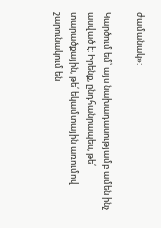ժամանակ»:

Կարծում եմ՝ այս նախադասությամբ ամեն ինչ ասված է: Իրենք, ընդհանրապես, թե՛ տարածքային, թե՛ եկամտային առումով շարունակում են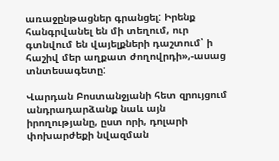առաջընթացներ գրանցել: Իրենք հանգրվանել են մի տեղում, ուր գտնվում են վայելքների դաշտում՝ ի հաշիվ մեր աղքատ ժողովրդի»,-ասաց տնտեսագետը:

Վարդան Բոստանջյանի հետ զրույցում անդրադարձանք նաև այն իրողությանը, ըստ որի, դոլարի փոխարժեքի նվազման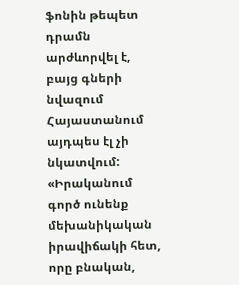ֆոնին թեպետ դրամն արժևորվել է, բայց գների նվազում Հայաստանում այդպես էլ չի նկատվում: «Իրականում գործ ունենք մեխանիկական իրավիճակի հետ, որը բնական,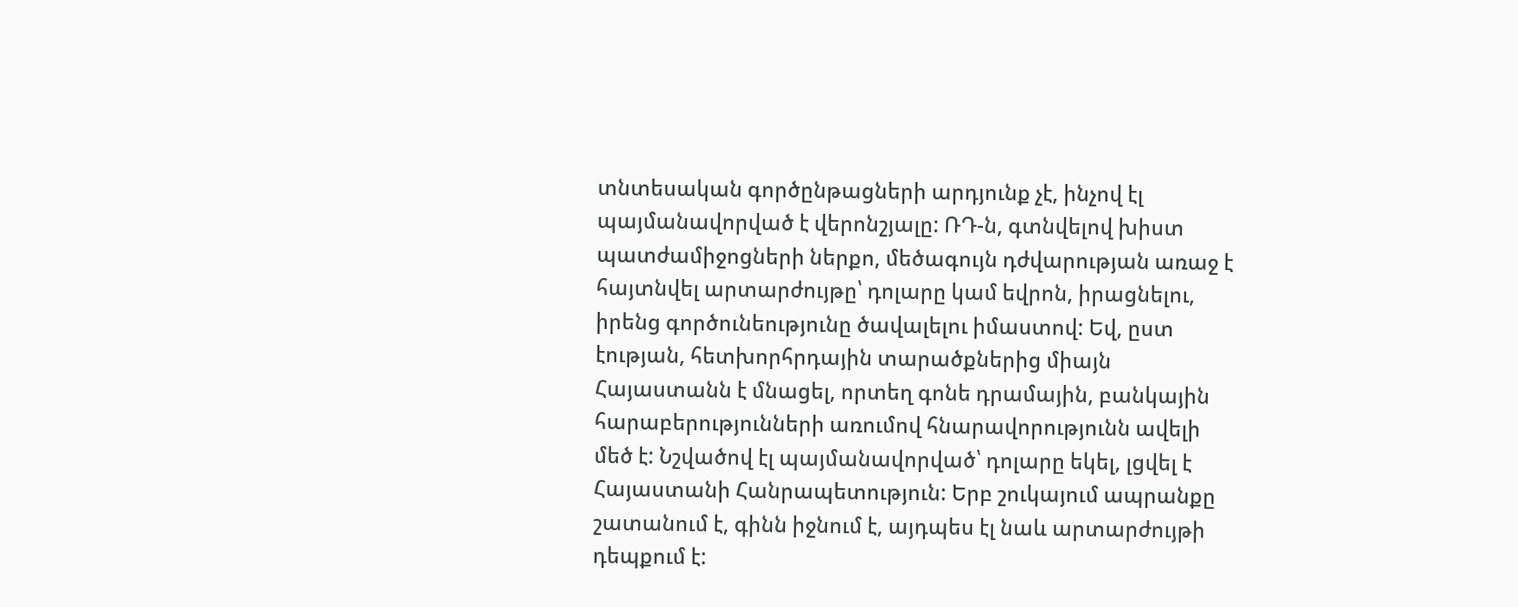տնտեսական գործընթացների արդյունք չէ, ինչով էլ պայմանավորված է վերոնշյալը: ՌԴ-ն, գտնվելով խիստ պատժամիջոցների ներքո, մեծագույն դժվարության առաջ է հայտնվել արտարժույթը՝ դոլարը կամ եվրոն, իրացնելու, իրենց գործունեությունը ծավալելու իմաստով: Եվ, ըստ էության, հետխորհրդային տարածքներից միայն Հայաստանն է մնացել, որտեղ գոնե դրամային, բանկային հարաբերությունների առումով հնարավորությունն ավելի մեծ է: Նշվածով էլ պայմանավորված՝ դոլարը եկել, լցվել է Հայաստանի Հանրապետություն: Երբ շուկայում ապրանքը շատանում է, գինն իջնում է, այդպես էլ նաև արտարժույթի դեպքում է: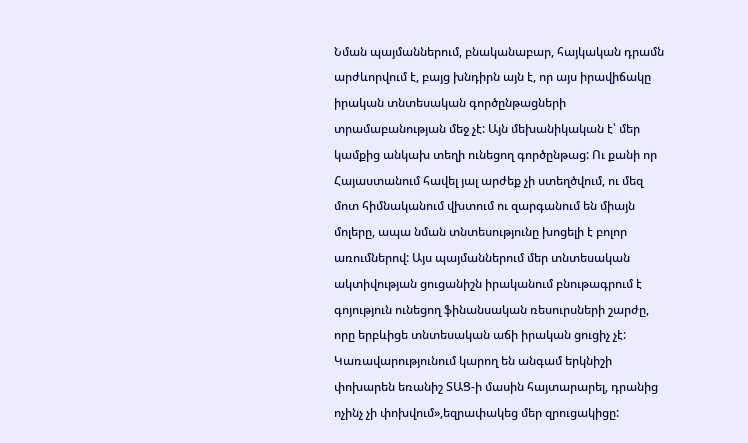Նման պայմաններում, բնականաբար, հայկական դրամն արժևորվում է, բայց խնդիրն այն է, որ այս իրավիճակը իրական տնտեսական գործընթացների տրամաբանության մեջ չէ: Այն մեխանիկական է՝ մեր կամքից անկախ տեղի ունեցող գործընթաց: Ու քանի որ Հայաստանում հավել յալ արժեք չի ստեղծվում, ու մեզ մոտ հիմնականում վխտում ու զարգանում են միայն մոլերը, ապա նման տնտեսությունը խոցելի է բոլոր առումներով: Այս պայմաններում մեր տնտեսական ակտիվության ցուցանիշն իրականում բնութագրում է գոյություն ունեցող ֆինանսական ռեսուրսների շարժը, որը երբևիցե տնտեսական աճի իրական ցուցիչ չէ: Կառավարությունում կարող են անգամ երկնիշի փոխարեն եռանիշ ՏԱՑ-ի մասին հայտարարել, դրանից ոչինչ չի փոխվում»,եզրափակեց մեր զրուցակիցը: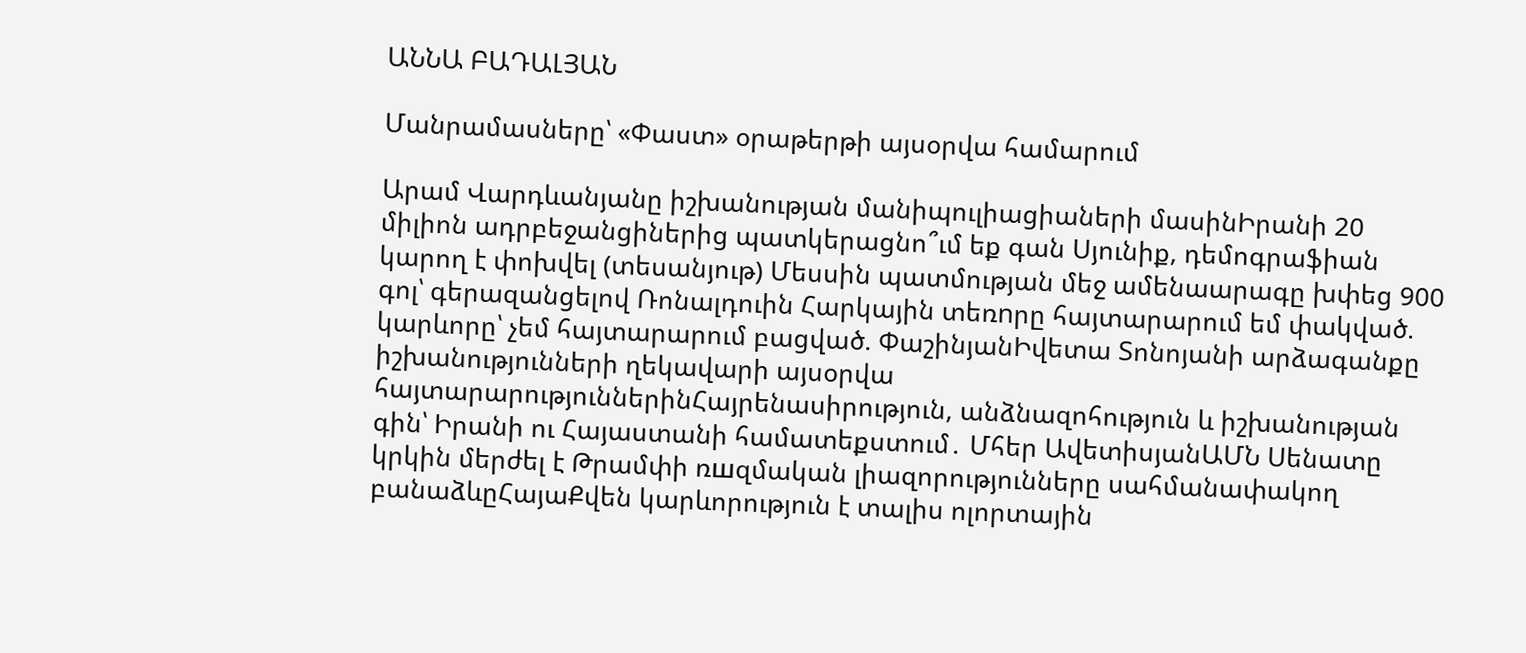ԱՆՆԱ ԲԱԴԱԼՅԱՆ

Մանրամասները՝ «Փաստ» օրաթերթի այսօրվա համարում

Արամ Վարդևանյանը իշխանության մանիպուլիացիաների մասինԻրանի 20 միլիոն ադրբեջանցիներից պատկերացնո՞ւմ եք գան Սյունիք, դեմոգրաֆիան կարող է փոխվել (տեսանյութ) Մեսսին պատմության մեջ ամենաարագը խփեց 900 գոլ՝ գերազանցելով Ռոնալդուին Հարկային տեռnրը հայտարարում եմ փակված. կարևորը՝ չեմ հայտարարում բացված. ՓաշինյանԻվետա Տոնոյանի արձագանքը իշխանությունների ղեկավարի այսօրվա հայտարարություններինՀայրենասիրություն, անձնազոհություն և իշխանության գին՝ Իրանի ու Հայաստանի համատեքստում․ Մհեր ԱվետիսյանԱՄՆ Սենատը կրկին մերժել է Թրամփի ռшզմական լիազորությունները սահմանափակող բանաձևըՀայաՔվեն կարևորություն է տալիս ոլորտային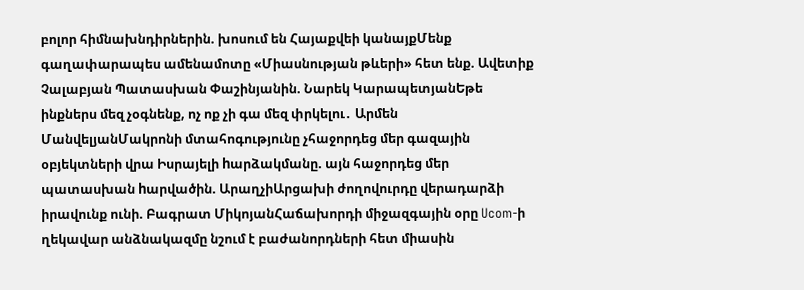բոլոր հիմնախնդիրներին. խոսում են Հայաքվեի կանայքՄենք գաղափարապես ամենամոտը «Միասնության թևերի» հետ ենք. Ավետիք Չալաբյան Պատասխան Փաշինյանին. Նարեկ ԿարապետյանԵթե ինքներս մեզ չօգնենք, ոչ ոք չի գա մեզ փրկելու․ Արմեն ՄանվելյանՄակրոնի մտահոգությունը չհաջորդեց մեր գազային օբյեկտների վրա Իսրայելի hարձակմանը. այն հաջորդեց մեր պատասխան hարվածին. ԱրաղչիԱրցախի ժողովուրդը վերադարձի իրավունք ունի. Բագրատ ՄիկոյանՀաճախորդի միջազգային օրը Ucom-ի ղեկավար անձնակազմը նշում է բաժանորդների հետ միասին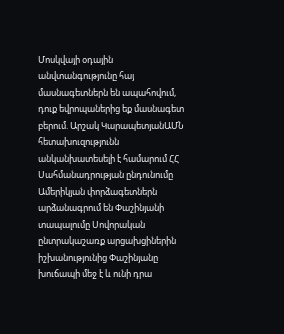Մոսկվայի օդային անվտանգությունը հայ մասնագետներն են ապահովում, դուք եվրոպաներից եք մասնագետ բերում. Արշակ ԿարապետյանԱՄՆ հետախուզությունն անկանխատեսելի է համարում ՀՀ Սահմանադրության ընդունումը Ամերիկյան փորձագետներն արձանագրում են Փաշինյանի տապալումը Սովորական ընտրակաշառք արցախցիներին իշխանությունից Փաշինյանը խուճապի մեջ է և ունի դրա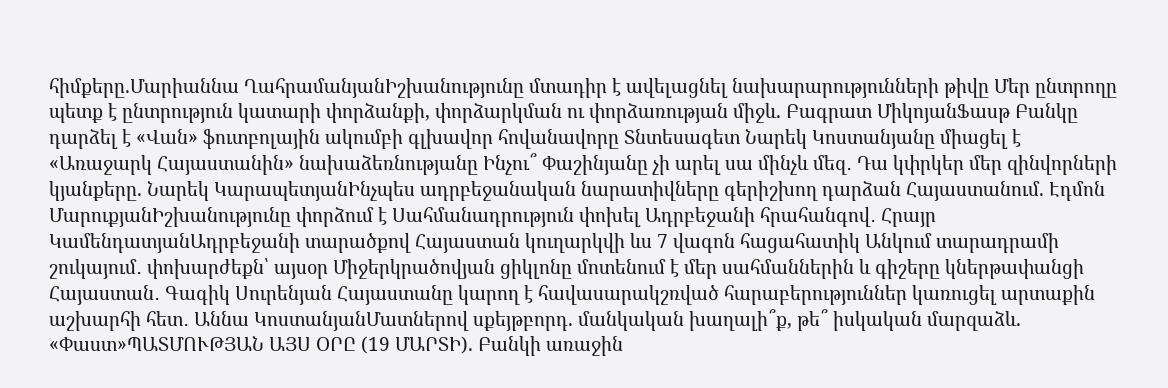հիմքերը.Մարիաննա ՂահրամանյանԻշխանությունը մտադիր է ավելացնել նախարարությունների թիվը Մեր ընտրողը պետք է ընտրություն կատարի փորձանքի, փորձարկման ու փորձառության միջև. Բագրատ ՄիկոյանՖասթ Բանկը դարձել է «Վան» ֆուտբոլային ակումբի գլխավոր հովանավորը Տնտեսագետ Նարեկ Կոստանյանը միացել է «Առաջարկ Հայաստանին» նախաձեռնությանը Ինչու՞ Փաշինյանը չի արել սա մինչև մեզ․ Դա կփրկեր մեր զինվորների կյանքերը. Նարեկ ԿարապետյանԻնչպես ադրբեջանական նարատիվները գերիշխող դարձան Հայաստանում. Էդմոն ՄարուքյանԻշխանությունը փորձում է Սահմանադրություն փոխել Ադրբեջանի հրահանգով․ Հրայր ԿամենդատյանԱդրբեջանի տարածքով Հայաստան կուղարկվի ևս 7 վագոն հացահատիկ Անկում տարադրամի շուկայում․ փոխարժեքն՝ այսօր Միջերկրածովյան ցիկլոնը մոտենում է մեր սահմաններին և գիշերը կներթափանցի Հայաստան․ Գագիկ Սուրենյան Հայաստանը կարող է հավասարակշռված հարաբերություններ կառուցել արտաքին աշխարհի հետ․ Աննա ԿոստանյանՄատներով սքեյթբորդ. մանկական խաղալի՞ք, թե՞ իսկական մարզաձև. «Փաստ»ՊԱՏՄՈՒԹՅԱՆ ԱՅՍ ՕՐԸ (19 ՄԱՐՏԻ). Բանկի առաջին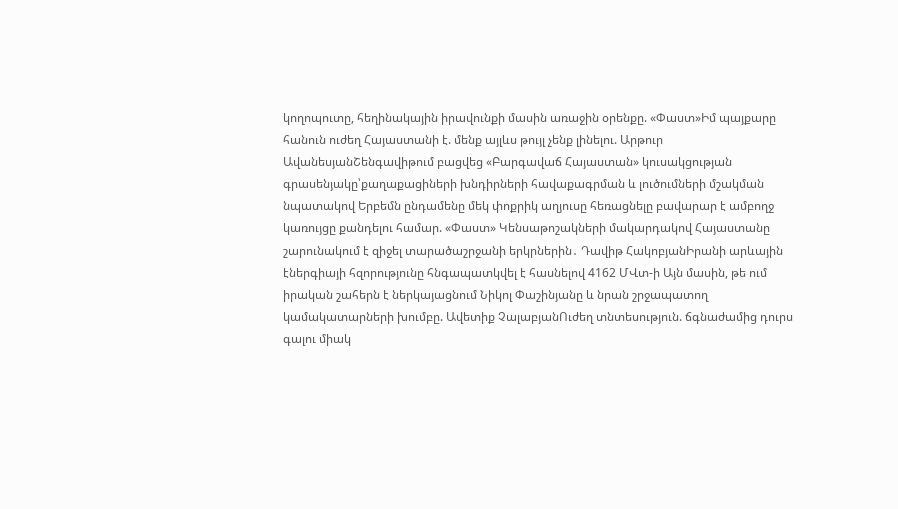կողոպուտը, հեղինակային իրավունքի մասին առաջին օրենքը. «Փաստ»Իմ պայքարը հանուն ուժեղ Հայաստանի է. մենք այլևս թույլ չենք լինելու. Արթուր ԱվանեսյանՇենգավիթում բացվեց «Բարգավաճ Հայաստան» կուսակցության գրասենյակը՝քաղաքացիների խնդիրների հավաքագրման և լուծումների մշակման նպատակով Երբեմն ընդամենը մեկ փոքրիկ աղյուսը հեռացնելը բավարար է ամբողջ կառույցը քանդելու համար. «Փաստ» Կենսաթոշակների մակարդակով Հայաստանը շարունակում է զիջել տարածաշրջանի երկրներին․ Դավիթ ՀակոբյանԻրանի արևային էներգիայի հզորությունը հնգապատկվել է հասնելով 4162 ՄՎտ-ի Այն մասին, թե ում իրական շահերն է ներկայացնում Նիկոլ Փաշինյանը և նրան շրջապատող կամակատարների խումբը. Ավետիք ՉալաբյանՈւժեղ տնտեսություն. ճգնաժամից դուրս գալու միակ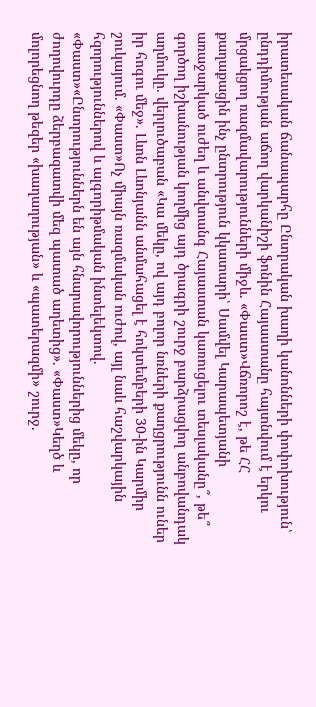իրատեսական ճանապարհը Ընտրական խաղի կանոնների փոփոխություն՝ ընդդիմության աճող վարկանիշի ֆոնին Հայաստանը հայտնվում է երկու մրցակցող ռազմավարությունների միջև. «Փաստ»Վճռորոշ է, թե ՀՀ քաղաքացին ինչ ընտրություն կկատարի՝ Սամվել Կարապետյանի առաջարկած ուժեղ և անվտանգ Հայաստան կառուցելու տեսլականը՞, թե՞ գործող իշխանության կողմից այդ ծրագրի շուրջ բարձրացվող անբովանդակ աղմուկը․ վերլուծաբան «Կա մեկը, ով այդ բոլոր նռների քաղցրությունն ուներ իր հոգու մեջ». Լևոն Լևոնյանն անմահացել է հոկտեմբերի 30-ին Կարմիր շուկայում. «Փաստ»Ոչ միայն ռազմական ուժով, այլ նաև հաշվարկային հզորություններով և ալգորիթմական ինտելեկտով. «Փաստ»«Ընտրություններն են այն հնարավորություններից մեկը, որ ժողովուրդը ձերբազատվի մեզ պատած աղետից». «Փաստ»Կեղծ և մոլորեցնող թեզեր «խաղաղության» և «պատերազմի» շուրջ.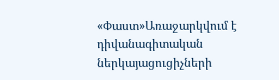«Փաստ»Առաջարկվում է դիվանագիտական ներկայացուցիչների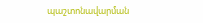պաշտոնավարման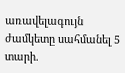առավելագույն ժամկետը սահմանել 5 տարի.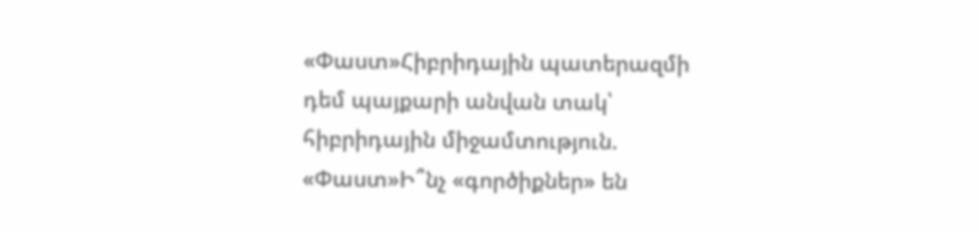«Փաստ»Հիբրիդային պատերազմի դեմ պայքարի անվան տակ՝ հիբրիդային միջամտություն. «Փաստ»Ի՞նչ «գործիքներ» են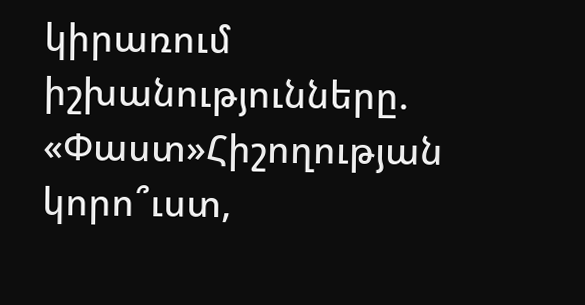կիրառում իշխանությունները. «Փաստ»Հիշողության կորո՞ւստ,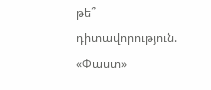թե՞ դիտավորություն. «Փաստ»